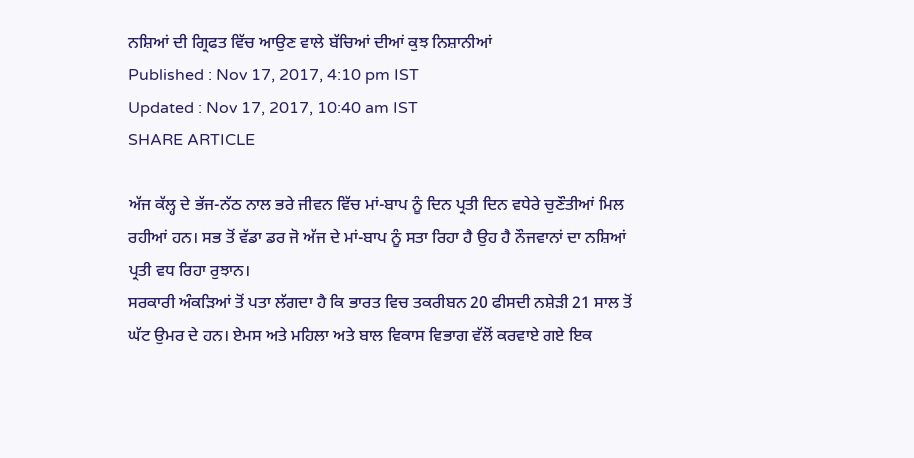ਨਸ਼ਿਆਂ ਦੀ ਗ੍ਰਿਫਤ ਵਿੱਚ ਆਉਣ ਵਾਲੇ ਬੱਚਿਆਂ ਦੀਆਂ ਕੁਝ ਨਿਸ਼ਾਨੀਆਂ
Published : Nov 17, 2017, 4:10 pm IST
Updated : Nov 17, 2017, 10:40 am IST
SHARE ARTICLE

ਅੱਜ ਕੱਲ੍ਹ ਦੇ ਭੱਜ-ਨੱਠ ਨਾਲ ਭਰੇ ਜੀਵਨ ਵਿੱਚ ਮਾਂ-ਬਾਪ ਨੂੰ ਦਿਨ ਪ੍ਰਤੀ ਦਿਨ ਵਧੇਰੇ ਚੁਣੌਤੀਆਂ ਮਿਲ ਰਹੀਆਂ ਹਨ। ਸਭ ਤੋਂ ਵੱਡਾ ਡਰ ਜੋ ਅੱਜ ਦੇ ਮਾਂ-ਬਾਪ ਨੂੰ ਸਤਾ ਰਿਹਾ ਹੈ ਉਹ ਹੈ ਨੌਜਵਾਨਾਂ ਦਾ ਨਸ਼ਿਆਂ ਪ੍ਰਤੀ ਵਧ ਰਿਹਾ ਰੁਝਾਨ।
ਸਰਕਾਰੀ ਅੰਕੜਿਆਂ ਤੋਂ ਪਤਾ ਲੱਗਦਾ ਹੈ ਕਿ ਭਾਰਤ ਵਿਚ ਤਕਰੀਬਨ 20 ਫੀਸਦੀ ਨਸ਼ੇੜੀ 21 ਸਾਲ ਤੋਂ ਘੱਟ ਉਮਰ ਦੇ ਹਨ। ਏਮਸ ਅਤੇ ਮਹਿਲਾ ਅਤੇ ਬਾਲ ਵਿਕਾਸ ਵਿਭਾਗ ਵੱਲੋਂ ਕਰਵਾਏ ਗਏ ਇਕ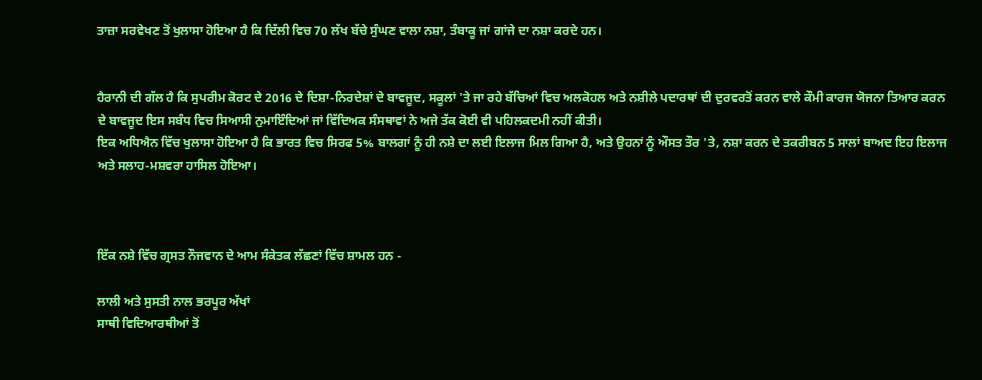ਤਾਜ਼ਾ ਸਰਵੇਖਣ ਤੋਂ ਖੁਲਾਸਾ ਹੋਇਆ ਹੈ ਕਿ ਦਿੱਲੀ ਵਿਚ 70 ਲੱਖ ਬੱਚੇ ਸੁੰਘਣ ਵਾਲਾ ਨਸ਼ਾ, ਤੰਬਾਕੂ ਜਾਂ ਗਾਂਜੇ ਦਾ ਨਸ਼ਾ ਕਰਦੇ ਹਨ।


ਹੈਰਾਨੀ ਦੀ ਗੱਲ ਹੈ ਕਿ ਸੁਪਰੀਮ ਕੋਰਟ ਦੇ 2016 ਦੇ ਦਿਸ਼ਾ-ਨਿਰਦੇਸ਼ਾਂ ਦੇ ਬਾਵਜੂਦ, ਸਕੂਲਾਂ 'ਤੇ ਜਾ ਰਹੇ ਬੱਚਿਆਂ ਵਿਚ ਅਲਕੋਹਲ ਅਤੇ ਨਸ਼ੀਲੇ ਪਦਾਰਥਾਂ ਦੀ ਦੁਰਵਰਤੋਂ ਕਰਨ ਵਾਲੇ ਕੌਮੀ ਕਾਰਜ ਯੋਜਨਾ ਤਿਆਰ ਕਰਨ ਦੇ ਬਾਵਜੂਦ ਇਸ ਸਬੰਧ ਵਿਚ ਸਿਆਸੀ ਨੁਮਾਇੰਦਿਆਂ ਜਾਂ ਵਿੱਦਿਅਕ ਸੰਸਥਾਵਾਂ ਨੇ ਅਜੇ ਤੱਕ ਕੋਈ ਵੀ ਪਹਿਲਕਦਮੀ ਨਹੀਂ ਕੀਤੀ।
ਇਕ ਅਧਿਐਨ ਵਿੱਚ ਖੁਲਾਸਾ ਹੋਇਆ ਹੈ ਕਿ ਭਾਰਤ ਵਿਚ ਸਿਰਫ 5% ਬਾਲਗਾਂ ਨੂੰ ਹੀ ਨਸ਼ੇ ਦਾ ਲਈ ਇਲਾਜ ਮਿਲ ਗਿਆ ਹੈ, ਅਤੇ ਉਹਨਾਂ ਨੂੰ ਔਸਤ ਤੌਰ 'ਤੇ, ਨਸ਼ਾ ਕਰਨ ਦੇ ਤਕਰੀਬਨ 5 ਸਾਲਾਂ ਬਾਅਦ ਇਹ ਇਲਾਜ ਅਤੇ ਸਲਾਹ-ਮਸ਼ਵਰਾ ਹਾਸਿਲ ਹੋਇਆ।



ਇੱਕ ਨਸ਼ੇ ਵਿੱਚ ਗ੍ਰਸਤ ਨੌਜਵਾਨ ਦੇ ਆਮ ਸੰਕੇਤਕ ਲੱਛਣਾਂ ਵਿੱਚ ਸ਼ਾਮਲ ਹਨ -

ਲਾਲੀ ਅਤੇ ਸੁਸਤੀ ਨਾਲ ਭਰਪੂਰ ਅੱਖਾਂ
ਸਾਥੀ ਵਿਦਿਆਰਥੀਆਂ ਤੋਂ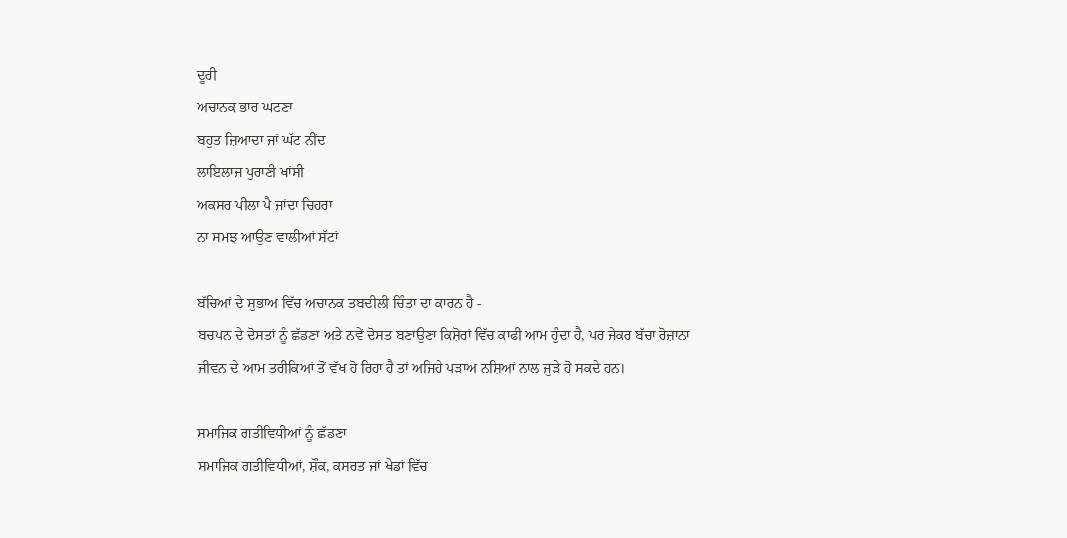ਦੂਰੀ
ਅਚਾਨਕ ਭਾਰ ਘਟਣਾ
ਬਹੁਤ ਜ਼ਿਆਦਾ ਜਾਂ ਘੱਟ ਨੀਂਦ
ਲਾਇਲਾਜ ਪੁਰਾਣੀ ਖਾਂਸੀ
ਅਕਸਰ ਪੀਲਾ ਪੈ ਜਾਂਦਾ ਚਿਹਰਾ
ਨਾ ਸਮਝ ਆਉਣ ਵਾਲੀਆਂ ਸੱਟਾਂ

ਬੱਚਿਆਂ ਦੇ ਸੁਭਾਅ ਵਿੱਚ ਅਚਾਨਕ ਤਬਦੀਲੀ ਚਿੰਤਾ ਦਾ ਕਾਰਨ ਹੈ -
ਬਚਪਨ ਦੇ ਦੋਸਤਾਂ ਨੂੰ ਛੱਡਣਾ ਅਤੇ ਨਵੇਂ ਦੋਸਤ ਬਣਾਉਣਾ ਕਿਸ਼ੋਰਾਂ ਵਿੱਚ ਕਾਫੀ ਆਮ ਹੁੰਦਾ ਹੈ, ਪਰ ਜੇਕਰ ਬੱਚਾ ਰੋਜ਼ਾਨਾ ਜੀਵਨ ਦੇ ਆਮ ਤਰੀਕਿਆਂ ਤੋਂ ਵੱਖ ਹੋ ਰਿਹਾ ਹੈ ਤਾਂ ਅਜਿਹੇ ਪੜਾਅ ਨਸ਼ਿਆਂ ਨਾਲ ਜੁੜੇ ਹੋ ਸਕਦੇ ਹਨ।

ਸਮਾਜਿਕ ਗਤੀਵਿਧੀਆਂ ਨੂੰ ਛੱਡਣਾ
ਸਮਾਜਿਕ ਗਤੀਵਿਧੀਆਂ, ਸ਼ੌਕ, ਕਸਰਤ ਜਾਂ ਖੇਡਾਂ ਵਿੱਚ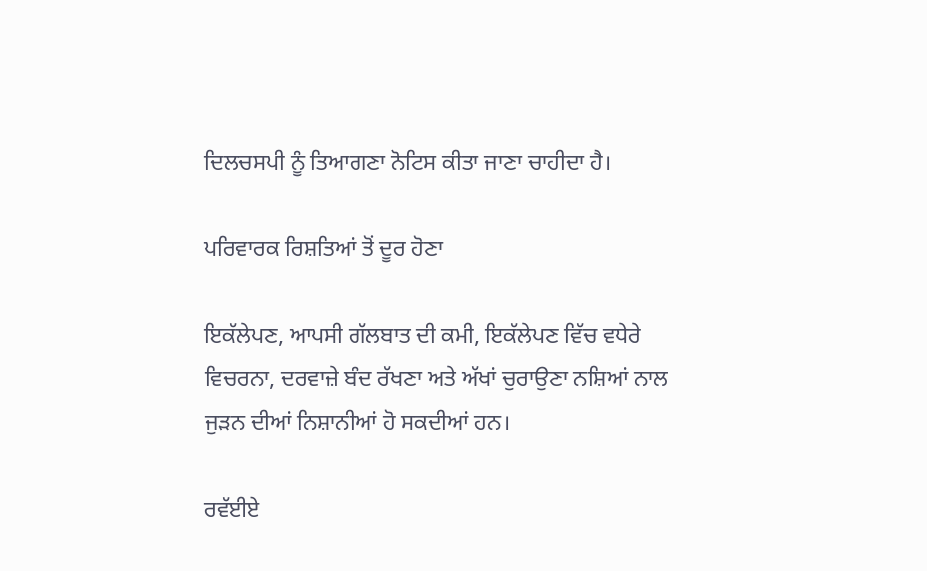ਦਿਲਚਸਪੀ ਨੂੰ ਤਿਆਗਣਾ ਨੋਟਿਸ ਕੀਤਾ ਜਾਣਾ ਚਾਹੀਦਾ ਹੈ।

ਪਰਿਵਾਰਕ ਰਿਸ਼ਤਿਆਂ ਤੋਂ ਦੂਰ ਹੋਣਾ

ਇਕੱਲੇਪਣ, ਆਪਸੀ ਗੱਲਬਾਤ ਦੀ ਕਮੀ, ਇਕੱਲੇਪਣ ਵਿੱਚ ਵਧੇਰੇ ਵਿਚਰਨਾ, ਦਰਵਾਜ਼ੇ ਬੰਦ ਰੱਖਣਾ ਅਤੇ ਅੱਖਾਂ ਚੁਰਾਉਣਾ ਨਸ਼ਿਆਂ ਨਾਲ ਜੁੜਨ ਦੀਆਂ ਨਿਸ਼ਾਨੀਆਂ ਹੋ ਸਕਦੀਆਂ ਹਨ।

ਰਵੱਈਏ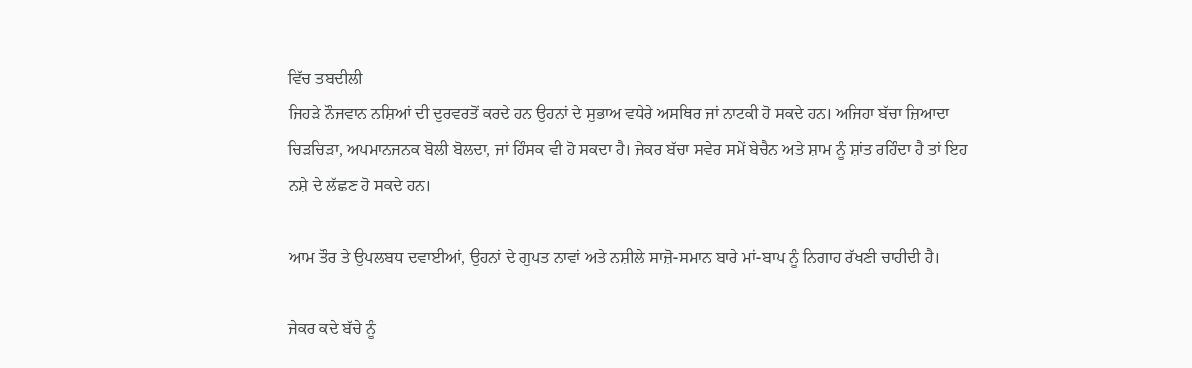ਵਿੱਚ ਤਬਦੀਲੀ
ਜਿਹੜੇ ਨੌਜਵਾਨ ਨਸ਼ਿਆਂ ਦੀ ਦੁਰਵਰਤੋਂ ਕਰਦੇ ਹਨ ਉਹਨਾਂ ਦੇ ਸੁਭਾਅ ਵਧੇਰੇ ਅਸਥਿਰ ਜਾਂ ਨਾਟਕੀ ਹੋ ਸਕਦੇ ਹਨ। ਅਜਿਹਾ ਬੱਚਾ ਜ਼ਿਆਦਾ ਚਿੜਚਿੜਾ, ਅਪਮਾਨਜਨਕ ਬੋਲੀ ਬੋਲਦਾ, ਜਾਂ ਹਿੰਸਕ ਵੀ ਹੋ ਸਕਦਾ ਹੈ। ਜੇਕਰ ਬੱਚਾ ਸਵੇਰ ਸਮੇਂ ਬੇਚੈਨ ਅਤੇ ਸ਼ਾਮ ਨੂੰ ਸ਼ਾਂਤ ਰਹਿੰਦਾ ਹੈ ਤਾਂ ਇਹ ਨਸ਼ੇ ਦੇ ਲੱਛਣ ਹੋ ਸਕਦੇ ਹਨ।

ਆਮ ਤੌਰ ਤੇ ਉਪਲਬਧ ਦਵਾਈਆਂ, ਉਹਨਾਂ ਦੇ ਗੁਪਤ ਨਾਵਾਂ ਅਤੇ ਨਸ਼ੀਲੇ ਸਾਜ਼ੋ-ਸਮਾਨ ਬਾਰੇ ਮਾਂ-ਬਾਪ ਨੂੰ ਨਿਗਾਹ ਰੱਖਣੀ ਚਾਹੀਦੀ ਹੈ।

ਜੇਕਰ ਕਦੇ ਬੱਚੇ ਨੂੰ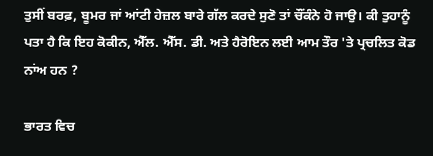ਤੁਸੀਂ ਬਰਫ਼, ਬੂਮਰ ਜਾਂ ਆਂਟੀ ਹੇਜ਼ਲ ਬਾਰੇ ਗੱਲ ਕਰਦੇ ਸੁਣੋ ਤਾਂ ਚੌਂਕੰਨੇ ਹੋ ਜਾਉ। ਕੀ ਤੁਹਾਨੂੰ ਪਤਾ ਹੈ ਕਿ ਇਹ ਕੋਕੀਨ, ਐੱਲ. ਐੱਸ. ਡੀ. ਅਤੇ ਹੈਰੋਇਨ ਲਈ ਆਮ ਤੌਰ 'ਤੇ ਪ੍ਰਚਲਿਤ ਕੋਡ ਨਾਂਅ ਹਨ ?

ਭਾਰਤ ਵਿਚ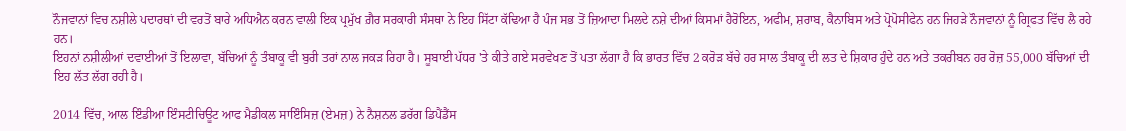ਨੌਜਵਾਨਾਂ ਵਿਚ ਨਸ਼ੀਲੇ ਪਦਾਰਥਾਂ ਦੀ ਵਰਤੋਂ ਬਾਰੇ ਅਧਿਐਨ ਕਰਨ ਵਾਲੀ ਇਕ ਪ੍ਰਮੁੱਖ ਗ਼ੈਰ ਸਰਕਾਰੀ ਸੰਸਥਾ ਨੇ ਇਹ ਸਿੱਟਾ ਕੱਢਿਆ ਹੈ ਪੰਜ ਸਭ ਤੋਂ ਜ਼ਿਆਦਾ ਮਿਲਦੇ ਨਸ਼ੇ ਦੀਆਂ ਕਿਸਮਾਂ ਹੈਰੋਇਨ, ਅਫੀਮ, ਸ਼ਰਾਬ, ਕੈਨਾਬਿਸ ਅਤੇ ਪ੍ਰੋਪੋਸੀਫੇਨ ਹਨ ਜਿਹੜੇ ਨੌਜਵਾਨਾਂ ਨੂੰ ਗ੍ਰਿਫਤ ਵਿੱਚ ਲੈ ਰਹੇ ਹਨ।
ਇਹਨਾਂ ਨਸ਼ੀਲੀਆਂ ਦਵਾਈਆਂ ਤੋਂ ਇਲਾਵਾ, ਬੱਚਿਆਂ ਨੂੰ ਤੰਬਾਕੂ ਵੀ ਬੁਰੀ ਤਰਾਂ ਨਾਲ ਜਕੜ ਰਿਹਾ ਹੈ। ਸੂਬਾਈ ਪੱਧਰ 'ਤੇ ਕੀਤੇ ਗਏ ਸਰਵੇਖਣ ਤੋਂ ਪਤਾ ਲੱਗਾ ਹੈ ਕਿ ਭਾਰਤ ਵਿੱਚ 2 ਕਰੋੜ ਬੱਚੇ ਹਰ ਸਾਲ ਤੰਬਾਕੂ ਦੀ ਲਤ ਦੇ ਸ਼ਿਕਾਰ ਹੁੰਦੇ ਹਨ ਅਤੇ ਤਕਰੀਬਨ ਹਰ ਰੋਜ਼ 55,000 ਬੱਚਿਆਂ ਦੀ ਇਹ ਲੱਤ ਲੱਗ ਰਹੀ ਹੈ।

2014 ਵਿੱਚ, ਆਲ ਇੰਡੀਆ ਇੰਸਟੀਚਿਊਟ ਆਫ ਮੈਡੀਕਲ ਸਾਇੰਸਿਜ਼ (ਏਮਜ਼) ਨੇ ਨੈਸ਼ਨਲ ਡਰੱਗ ਡਿਪੈਂਡੈਂਸ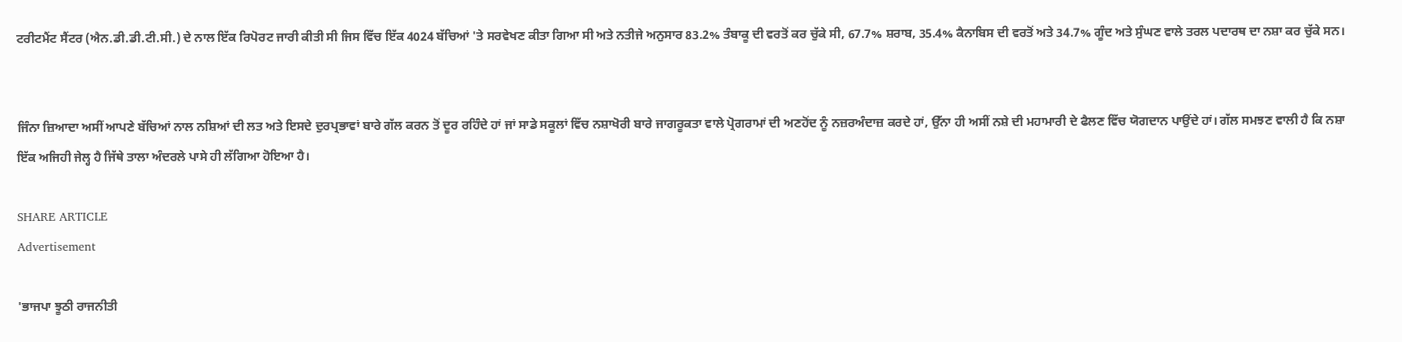ਟਰੀਟਮੈਂਟ ਸੈਂਟਰ (ਐਨ.ਡੀ.ਡੀ.ਟੀ.ਸੀ.) ਦੇ ਨਾਲ ਇੱਕ ਰਿਪੋਰਟ ਜਾਰੀ ਕੀਤੀ ਸੀ ਜਿਸ ਵਿੱਚ ਇੱਕ 4024 ਬੱਚਿਆਂ 'ਤੇ ਸਰਵੇਖਣ ਕੀਤਾ ਗਿਆ ਸੀ ਅਤੇ ਨਤੀਜੇ ਅਨੁਸਾਰ 83.2% ਤੰਬਾਕੂ ਦੀ ਵਰਤੋਂ ਕਰ ਚੁੱਕੇ ਸੀ, 67.7% ਸ਼ਰਾਬ, 35.4% ਕੈਨਾਬਿਸ ਦੀ ਵਰਤੋਂ ਅਤੇ 34.7% ਗੂੰਦ ਅਤੇ ਸੁੰਘਣ ਵਾਲੇ ਤਰਲ ਪਦਾਰਥ ਦਾ ਨਸ਼ਾ ਕਰ ਚੁੱਕੇ ਸਨ।


ਜਿੰਨਾ ਜ਼ਿਆਦਾ ਅਸੀਂ ਆਪਣੇ ਬੱਚਿਆਂ ਨਾਲ ਨਸ਼ਿਆਂ ਦੀ ਲਤ ਅਤੇ ਇਸਦੇ ਦੁਰਪ੍ਰਭਾਵਾਂ ਬਾਰੇ ਗੱਲ ਕਰਨ ਤੋਂ ਦੂਰ ਰਹਿੰਦੇ ਹਾਂ ਜਾਂ ਸਾਡੇ ਸਕੂਲਾਂ ਵਿੱਚ ਨਸ਼ਾਖੋਰੀ ਬਾਰੇ ਜਾਗਰੂਕਤਾ ਵਾਲੇ ਪ੍ਰੋਗਰਾਮਾਂ ਦੀ ਅਣਹੋਂਦ ਨੂੰ ਨਜ਼ਰਅੰਦਾਜ਼ ਕਰਦੇ ਹਾਂ, ਉੱਨਾ ਹੀ ਅਸੀਂ ਨਸ਼ੇ ਦੀ ਮਹਾਮਾਰੀ ਦੇ ਫੈਲਣ ਵਿੱਚ ਯੋਗਦਾਨ ਪਾਉਂਦੇ ਹਾਂ। ਗੱਲ ਸਮਝਣ ਵਾਲੀ ਹੈ ਕਿ ਨਸ਼ਾ ਇੱਕ ਅਜਿਹੀ ਜੇਲ੍ਹ ਹੈ ਜਿੱਥੇ ਤਾਲਾ ਅੰਦਰਲੇ ਪਾਸੇ ਹੀ ਲੱਗਿਆ ਹੋਇਆ ਹੈ।

SHARE ARTICLE
Advertisement

'ਭਾਜਪਾ ਝੂਠੀ ਰਾਜਨੀਤੀ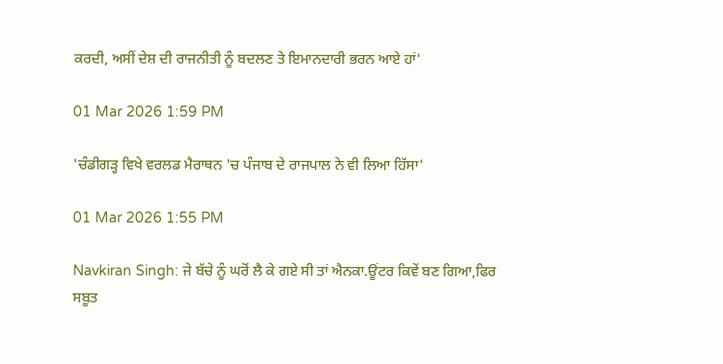ਕਰਦੀ, ਅਸੀਂ ਦੇਸ਼ ਦੀ ਰਾਜਨੀਤੀ ਨੂੰ ਬਦਲਣ ਤੇ ਇਮਾਨਦਾਰੀ ਭਰਨ ਆਏ ਹਾਂ'

01 Mar 2026 1:59 PM

'ਚੰਡੀਗੜ੍ਹ ਵਿਖੇ ਵਰਲਡ ਮੈਰਾਥਨ 'ਚ ਪੰਜਾਬ ਦੇ ਰਾਜਪਾਲ ਨੇ ਵੀ ਲਿਆ ਹਿੱਸਾ'

01 Mar 2026 1:55 PM

Navkiran Singh: ਜੇ ਬੱਚੇ ਨੂੰ ਘਰੋਂ ਲੈ ਕੇ ਗਏ ਸੀ ਤਾਂ ਐਨਕਾ.ਊਂਟਰ ਕਿਵੇਂ ਬਣ ਗਿਆ,ਫਿਰ ਸਬੂਤ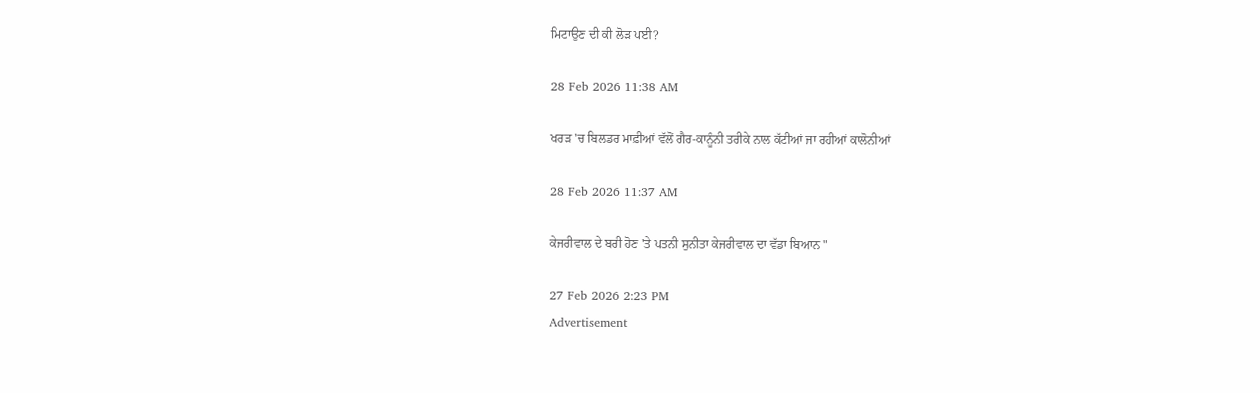ਮਿਟਾਉਣ ਦੀ ਕੀ ਲੋੜ ਪਈ?

28 Feb 2026 11:38 AM

ਖਰੜ 'ਚ ਬਿਲਡਰ ਮਾਫ਼ੀਆਂ ਵੱਲੋਂ ਗੈਰ-ਕਾਨੂੰਨੀ ਤਰੀਕੇ ਨਾਲ ਕੱਟੀਆਂ ਜਾ ਰਹੀਆਂ ਕਾਲੋਨੀਆਂ

28 Feb 2026 11:37 AM

ਕੇਜਰੀਵਾਲ ਦੇ ਬਰੀ ਹੋਣ 'ਤੇ ਪਤਨੀ ਸੁਨੀਤਾ ਕੇਜਰੀਵਾਲ ਦਾ ਵੱਡਾ ਬਿਆਨ "

27 Feb 2026 2:23 PM
Advertisement